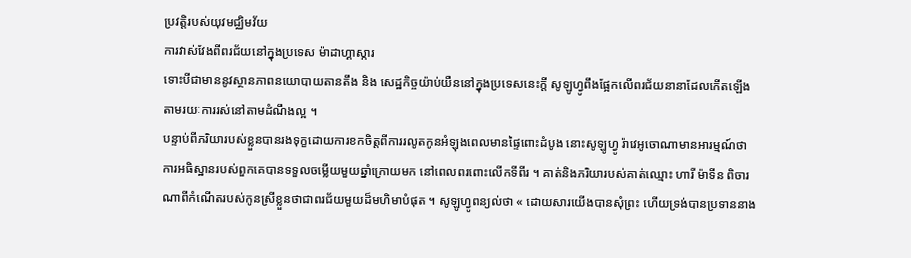ប្រវត្តិរបស់យុវមជ្ឈិមវ័យ
ការវាស់វែងពីពរជ័យនៅក្នុងប្រទេស ម៉ាដាហ្គាស្ការ
ទោះបីជាមាននូវស្ថានភាពនយោបាយតានតឹង និង សេដ្ឋកិច្ចយ៉ាប់យឺននៅក្នុងប្រទេសនេះក្តី សូឡូហ្វូពឹងផ្អែកលើពរជ័យនានាដែលកើតឡើងតាមរយៈការរស់នៅតាមដំណឹងល្អ ។
បន្ទាប់ពីភរិយារបស់ខ្លួនបានរងទុក្ខដោយការខកចិត្តពីការរលូតកូនអំឡុងពេលមានផ្ទៃពោះដំបូង នោះសូឡូហ្វូ រ៉ាវេអូចោណាមានអារម្មណ៍ថាការអធិស្ឋានរបស់ពួកគេបានទទួលចម្លើយមួយឆ្នាំក្រោយមក នៅពេលពរពោះលើកទីពីរ ។ គាត់និងភរិយារបស់គាត់ឈ្មោះ ហារី ម៉ាទីន ពិចារណាពីកំណើតរបស់កូនស្រីខ្លួនថាជាពរជ័យមួយដ៏មហិមាបំផុត ។ សូឡូហ្វូពន្យល់ថា « ដោយសារយើងបានសុំព្រះ ហើយទ្រង់បានប្រទាននាង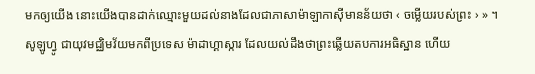មកឲ្យយើង នោះយើងបានដាក់ឈ្មោះមួយដល់នាងដែលជាភាសាម៉ាឡាកាស៊ីមានន័យថា ‹ ចម្លើយរបស់ព្រះ › » ។
សូឡូហ្វូ ជាយុវមជ្ឈិមវ័យមកពីប្រទេស ម៉ាដាហ្គាស្ការ ដែលយល់ដឹងថាព្រះឆ្លើយតបការអធិស្ឋាន ហើយ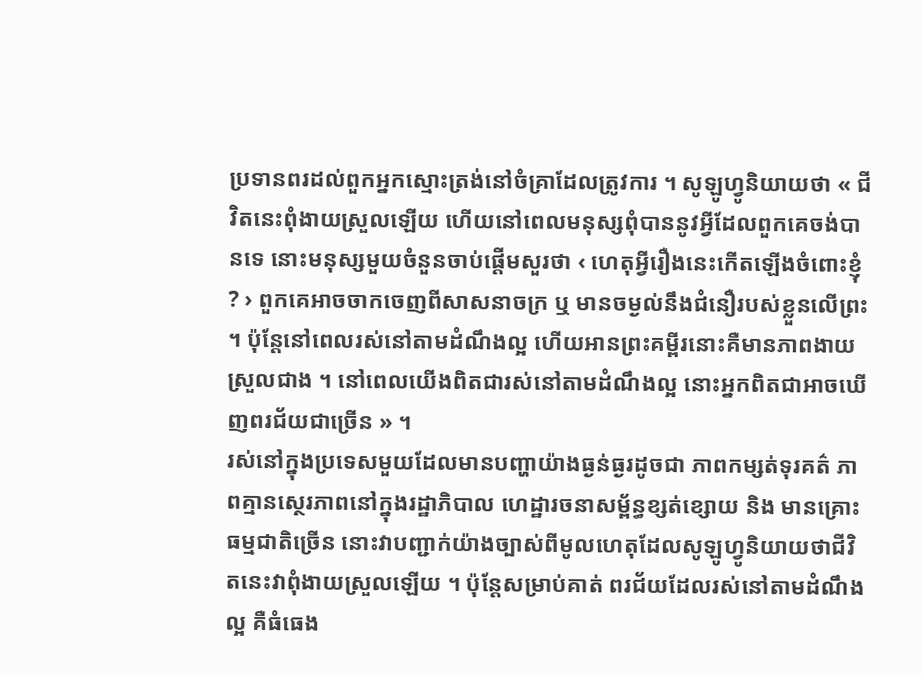ប្រទានពរដល់ពួកអ្នកស្មោះត្រង់នៅចំគ្រាដែលត្រូវការ ។ សូឡូហ្វូនិយាយថា « ជីវិតនេះពុំងាយស្រួលឡើយ ហើយនៅពេលមនុស្សពុំបាននូវអ្វីដែលពួកគេចង់បានទេ នោះមនុស្សមួយចំនួនចាប់ផ្តើមសួរថា ‹ ហេតុអ្វីរឿងនេះកើតឡើងចំពោះខ្ញុំ ? › ពួកគេអាចចាកចេញពីសាសនាចក្រ ឬ មានចម្ងល់នឹងជំនឿរបស់ខ្លួនលើព្រះ ។ ប៉ុន្តែនៅពេលរស់នៅតាមដំណឹងល្អ ហើយអានព្រះគម្ពីរនោះគឺមានភាពងាយស្រួលជាង ។ នៅពេលយើងពិតជារស់នៅតាមដំណឹងល្អ នោះអ្នកពិតជាអាចឃើញពរជ័យជាច្រើន » ។
រស់នៅក្នុងប្រទេសមួយដែលមានបញ្ហាយ៉ាងធ្ងន់ធ្ងរដូចជា ភាពកម្សត់ទុរគត៌ ភាពគ្មានស្ថេរភាពនៅក្នុងរដ្ឋាភិបាល ហេដ្ឋារចនាសម្ព័ន្ធខ្សត់ខ្សោយ និង មានគ្រោះធម្មជាតិច្រើន នោះវាបញ្ជាក់យ៉ាងច្បាស់ពីមូលហេតុដែលសូឡូហ្វូនិយាយថាជីវិតនេះវាពុំងាយស្រួលឡើយ ។ ប៉ុន្តែសម្រាប់គាត់ ពរជ័យដែលរស់នៅតាមដំណឹងល្អ គឺធំធេង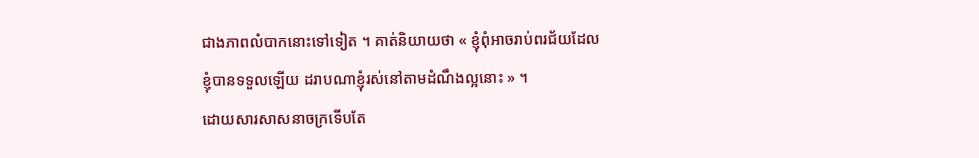ជាងភាពលំបាកនោះទៅទៀត ។ គាត់និយាយថា « ខ្ញុំពុំអាចរាប់ពរជ័យដែលខ្ញុំបានទទួលឡើយ ដរាបណាខ្ញុំរស់នៅតាមដំណឹងល្អនោះ » ។
ដោយសារសាសនាចក្រទើបតែ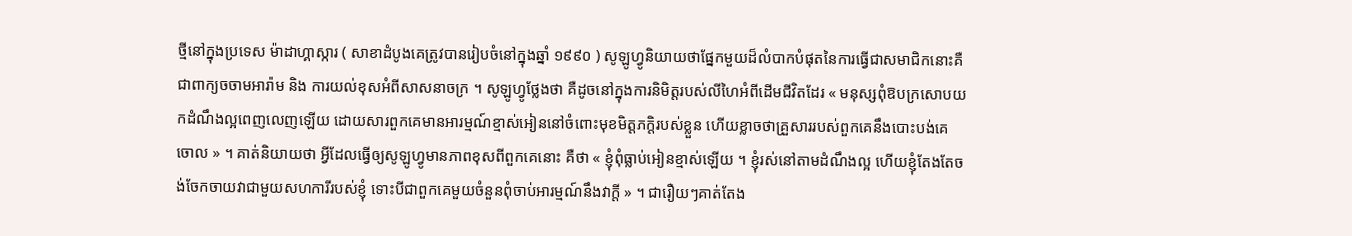ថ្មីនៅក្នុងប្រទេស ម៉ាដាហ្គាស្ការ ( សាខាដំបូងគេត្រូវបានរៀបចំនៅក្នុងឆ្នាំ ១៩៩០ ) សូឡូហ្វូនិយាយថាផ្នែកមួយដ៏លំបាកបំផុតនៃការធ្វើជាសមាជិកនោះគឺជាពាក្យចចាមអារ៉ាម និង ការយល់ខុសអំពីសាសនាចក្រ ។ សូឡូហ្វូថ្លែងថា គឺដូចនៅក្នុងការនិមិត្តរបស់លីហៃអំពីដើមជីវិតដែរ « មនុស្សពុំឱបក្រសោបយកដំណឹងល្អពេញលេញឡើយ ដោយសារពួកគេមានអារម្មណ៍ខ្មាស់អៀននៅចំពោះមុខមិត្តភក្តិរបស់ខ្លួន ហើយខ្លាចថាគ្រួសាររបស់ពួកគេនឹងបោះបង់គេចោល » ។ គាត់និយាយថា អ្វីដែលធ្វើឲ្យសូឡូហ្វូមានភាពខុសពីពួកគេនោះ គឺថា « ខ្ញុំពុំធ្លាប់អៀនខ្មាស់ឡើយ ។ ខ្ញុំរស់នៅតាមដំណឹងល្អ ហើយខ្ញុំតែងតែចង់ចែកចាយវាជាមួយសហការីរបស់ខ្ញុំ ទោះបីជាពួកគេមួយចំនួនពុំចាប់អារម្មណ៍នឹងវាក្តី » ។ ជារឿយៗគាត់តែង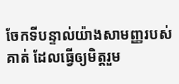ចែកទីបន្ទាល់យ៉ាងសាមញ្ញរបស់គាត់ ដែលធ្វើឲ្យមិត្តរួម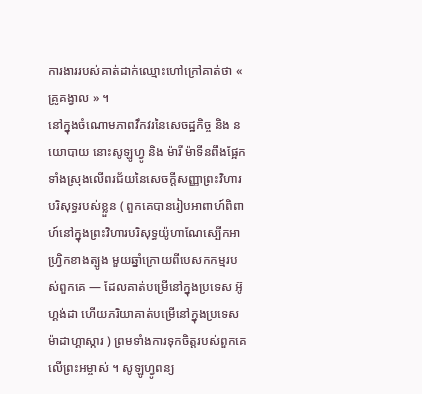ការងាររបស់គាត់ដាក់ឈ្មោះហៅក្រៅគាត់ថា « គ្រូគង្វាល » ។
នៅក្នុងចំណោមភាពវឹកវរនៃសេចដ្ឋកិច្ច និង នយោបាយ នោះសូឡូហ្វូ និង ម៉ារី ម៉ាទីនពឹងផ្អែកទាំងស្រុងលើពរជ័យនៃសេចក្តីសញ្ញាព្រះវិហារបរិសុទ្ធរបស់ខ្លួន ( ពួកគេបានរៀបអាពាហ៍ពិពាហ៍នៅក្នុងព្រះវិហារបរិសុទ្ធយ៉ូហាណែស្បើកអាហ្វ្រិកខាងត្បូង មួយឆ្នាំក្រោយពីបេសកកម្មរបស់ពួកគេ — ដែលគាត់បម្រើនៅក្នុងប្រទេស អ៊ូហ្គង់ដា ហើយភរិយាគាត់បម្រើនៅក្នុងប្រទេស ម៉ាដាហ្គាស្ការ ) ព្រមទាំងការទុកចិត្តរបស់ពួកគេលើព្រះអម្ចាស់ ។ សូឡូហ្វូពន្យ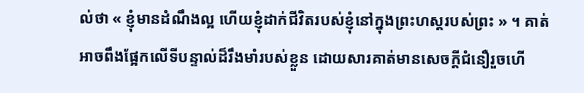ល់ថា « ខ្ញុំមានដំណឹងល្អ ហើយខ្ញុំដាក់ជីវិតរបស់ខ្ញុំនៅក្នុងព្រះហស្តរបស់ព្រះ » ។ គាត់អាចពឹងផ្អែកលើទីបន្ទាល់ដ៏រឹងមាំរបស់ខ្លួន ដោយសារគាត់មានសេចក្តីជំនឿរួចហើ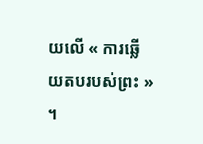យលើ « ការឆ្លើយតបរបស់ព្រះ » ។